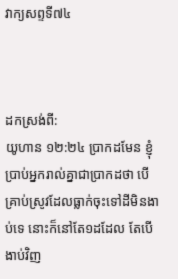វាក្យសព្ទទី៧៤



ដកស្រង់ពី:
យូហាន ១២:២៤ ប្រាកដមែន ខ្ញុំប្រាប់អ្នករាល់គ្នាជាប្រាកដថា បើគ្រាប់ស្រូវដែលធ្លាក់ចុះទៅដីមិនងាប់ទេ នោះក៏នៅតែ១ដដែល តែបើងាប់វិញ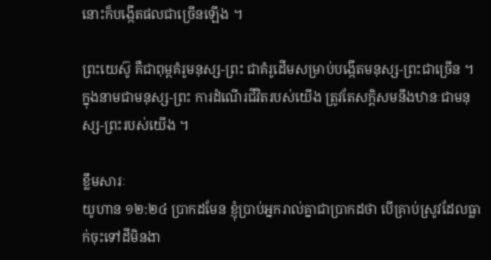នោះក៏បង្កើតផលជាច្រើនឡើង ។

ព្រះយេស៊ូ គឺជាពុម្ពគំរូមនុស្ស-ព្រះ ជាគំរូដើមសម្រាប់បង្កើតមនុស្ស-ព្រះជាច្រើន ។ ក្នុងនាមជាមនុស្ស-ព្រះ ការដំណើរជីវិតរបស់យើង ត្រូវតែសក្តិសមនឹងឋានៈជាមនុស្ស-ព្រះរបស់យើង ។

ខ្លឹមសារៈ
យូហាន ១២:២៤ ប្រាកដមែន ខ្ញុំប្រាប់អ្នករាល់គ្នាជាប្រាកដថា បើគ្រាប់ស្រូវដែលធ្លាក់ចុះទៅដីមិនងា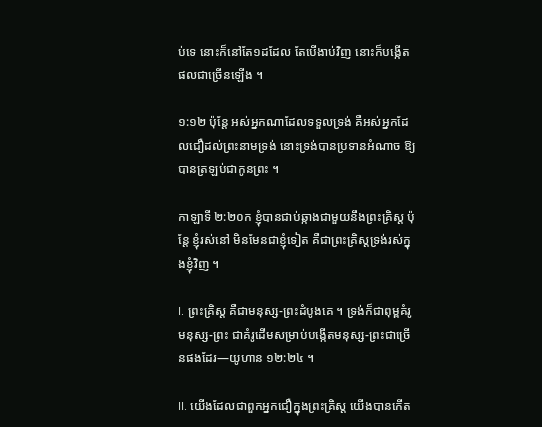ប់ទេ នោះក៏នៅតែ១ដដែល តែបើងាប់វិញ នោះក៏បង្កើតផលជាច្រើនឡើង ។

១:១២ ប៉ុន្តែ អស់អ្នកណាដែលទទួលទ្រង់ គឺអស់អ្នកដែលជឿដល់ព្រះនាមទ្រង់ នោះទ្រង់បានប្រទានអំណាច ឱ្យបានត្រឡប់ជាកូនព្រះ ។

កាឡាទី ២:២០ក ខ្ញុំបានជាប់ឆ្កាងជាមួយនឹងព្រះគ្រិស្ត ប៉ុន្តែ ខ្ញុំរស់នៅ មិនមែនជាខ្ញុំទៀត គឺជាព្រះគ្រិស្តទ្រង់រស់ក្នុងខ្ញុំវិញ ។

I. ព្រះគ្រិស្ត គឺជាមនុស្ស-ព្រះដំបូងគេ ។ ទ្រង់ក៏ជាពុម្ពគំរូមនុស្ស-ព្រះ ជាគំរូដើមសម្រាប់បង្កើតមនុស្ស-ព្រះជាច្រើនផងដែរ—យូហាន ១២:២៤ ។

II. យើងដែលជាពួកអ្នកជឿក្នុងព្រះគ្រិស្ត យើងបានកើត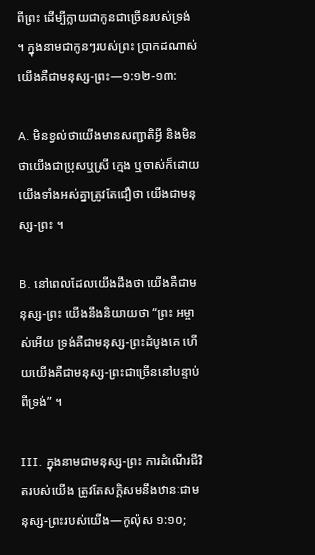ពីព្រះ ដើម្បីក្លាយជាកូនជាច្រើនរបស់ទ្រង់ ។ ក្នុងនាមជាកូនៗរបស់ព្រះ ប្រាកដណាស់យើងគឺជាមនុស្ស-ព្រះ—១:១២-១៣:

A. មិនខ្វល់ថាយើងមានសញ្ជាតិអ្វី និងមិនថាយើងជាប្រុសឬស្រី ក្មេង ឬចាស់ក៏ដោយ យើងទាំងអស់គ្នាត្រូវតែជឿថា យើងជាមនុស្ស-ព្រះ ។

B. នៅពេលដែលយើងដឹងថា យើងគឺជាមនុស្ស-ព្រះ យើងនឹងនិយាយថា “ព្រះ អម្ចាស់អើយ ទ្រង់គឺជាមនុស្ស-ព្រះដំបូងគេ ហើយយើងគឺជាមនុស្ស-ព្រះជាច្រើននៅបន្ទាប់ពីទ្រង់” ។

III. ក្នុងនាមជាមនុស្ស-ព្រះ ការដំណើរជីវិតរបស់យើង ត្រូវតែសក្តិសមនឹងឋានៈជាមនុស្ស-ព្រះរបស់យើង—កូល៉ុស ១:១០;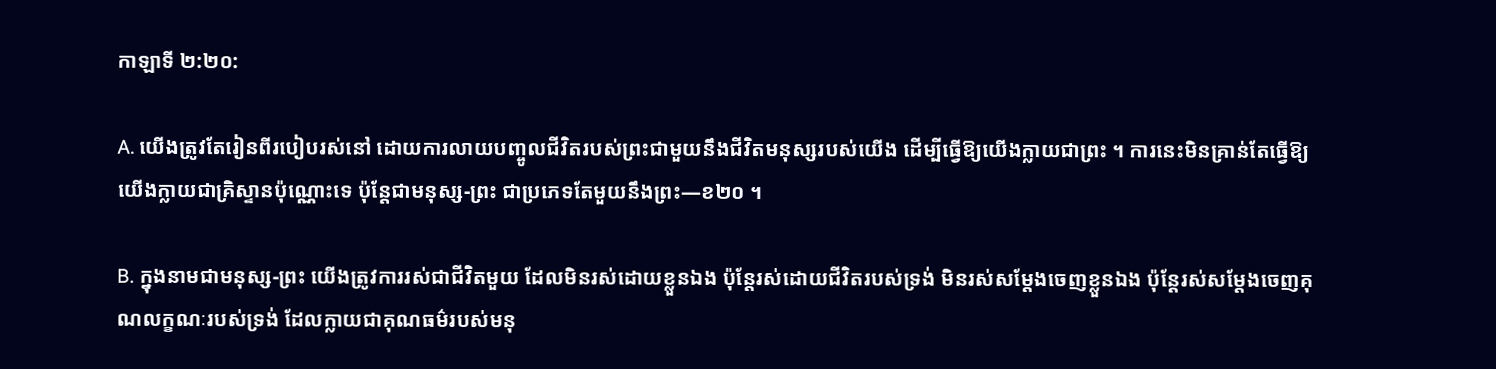កាឡាទី ២:២០:

A. យើងត្រូវតែរៀនពីរបៀបរស់នៅ ដោយការលាយបញ្ចូលជីវិតរបស់ព្រះជាមួយនឹងជីវិតមនុស្សរបស់យើង ដើម្បីធ្វើឱ្យយើងក្លាយជាព្រះ ។ ការនេះមិនគ្រាន់តែធ្វើឱ្យយើងក្លាយជាគ្រិស្ទានប៉ុណ្ណោះទេ ប៉ុន្តែជាមនុស្ស-ព្រះ ជាប្រភេទតែមួយនឹងព្រះ—ខ២០ ។

B. ក្នុងនាមជាមនុស្ស-ព្រះ យើងត្រូវការរស់ជាជីវិតមួយ ដែលមិនរស់ដោយខ្លួនឯង ប៉ុន្តែរស់ដោយជីវិតរបស់ទ្រង់ មិនរស់សម្តែងចេញខ្លួនឯង ប៉ុន្តែរស់សម្តែងចេញគុណលក្ខណៈរបស់ទ្រង់ ដែលក្លាយជាគុណធម៌របស់មនុ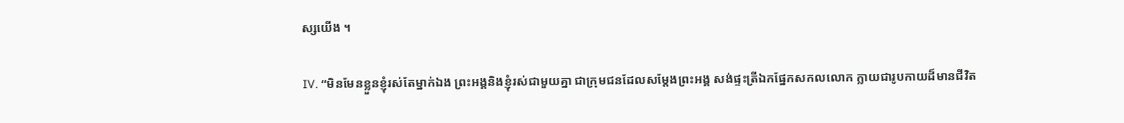ស្សយើង ។

IV. “មិនមែនខ្លួនខ្ញុំរស់តែម្នាក់ឯង ព្រះអង្គនិងខ្ញុំរស់ជាមួយគ្នា ជាក្រុមជនដែលសម្តែងព្រះអង្គ សង់ផ្ទះត្រីឯកផ្នែកសកលលោក ក្លាយជារូបកាយដ៏មានជីវិត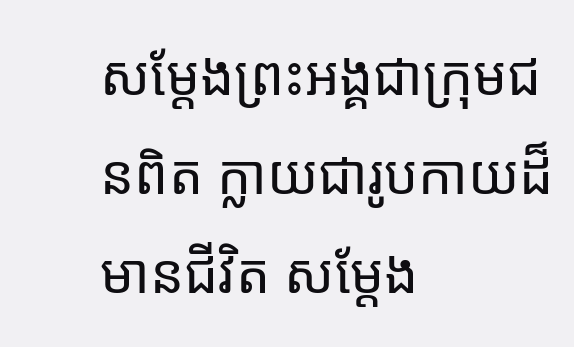សម្តែងព្រះអង្គជាក្រុមជនពិត ក្លាយជារូបកាយដ៏មានជីវិត សម្តែង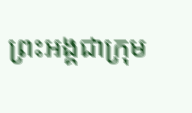ព្រះអង្គជាក្រុម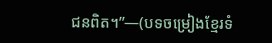ជនពិត។”—(បទចម្រៀងខ្មែរទំ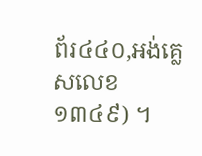ព័រ៤៤០,អង់គ្លេសលេខ១៣៤៩) ។